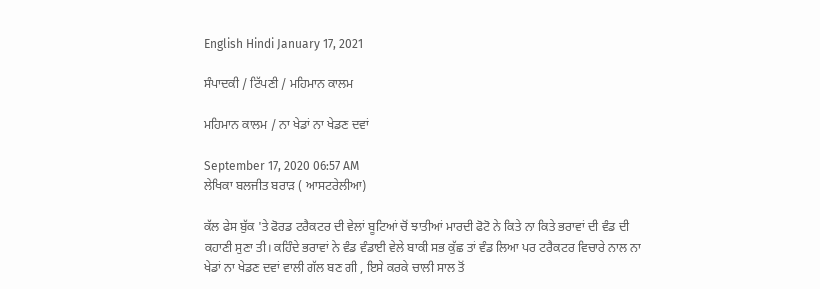English Hindi January 17, 2021

ਸੰਪਾਦਕੀ / ਟਿੱਪਣੀ / ਮਹਿਮਾਨ ਕਾਲਮ

ਮਹਿਮਾਨ ਕਾਲਮ / ਨਾ ਖੇਡਾਂ ਨਾ ਖੇਡਣ ਦਵਾਂ

September 17, 2020 06:57 AM
ਲੇਖਿਕਾ ਬਲਜੀਤ ਬਰਾੜ ( ਆਸਟਰੇਲੀਆ)

ਕੱਲ ਫੇਸ ਬੁੱਕ 'ਤੇ ਫੋਰਡ ਟਰੈਕਟਰ ਦੀ ਵੇਲਾਂ ਬੂਟਿਆਂ ਚੋਂ ਝਾਤੀਆਂ ਮਾਰਦੀ ਫੋਟੋ ਨੇ ਕਿਤੇ ਨਾ ਕਿਤੇ ਭਰਾਵਾਂ ਦੀ ਵੰਡ ਦੀ ਕਹਾਣੀ ਸੁਣਾ ਤੀ। ਕਹਿੰਦੇ ਭਰਾਵਾਂ ਨੇ ਵੰਡ ਵੰਡਾਈ ਵੇਲੇ ਬਾਕੀ ਸਭ ਕੁੱਛ ਤਾਂ ਵੰਡ ਲਿਆ ਪਰ ਟਰੈਕਟਰ ਵਿਚਾਰੇ ਨਾਲ ਨਾ ਖੇਡਾਂ ਨਾ ਖੇਡਣ ਦਵਾਂ ਵਾਲੀ ਗੱਲ ਬਣ ਗੀ , ਇਸੇ ਕਰਕੇ ਚਾਲੀ ਸਾਲ ਤੋਂ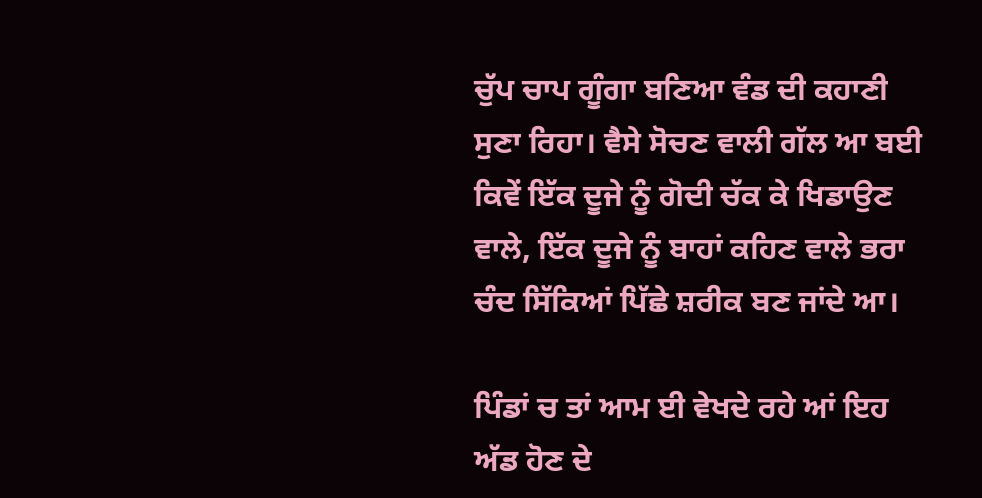ਚੁੱਪ ਚਾਪ ਗੂੰਗਾ ਬਣਿਆ ਵੰਡ ਦੀ ਕਹਾਣੀ ਸੁਣਾ ਰਿਹਾ। ਵੈਸੇ ਸੋਚਣ ਵਾਲੀ ਗੱਲ ਆ ਬਈ ਕਿਵੇਂ ਇੱਕ ਦੂਜੇ ਨੂੰ ਗੋਦੀ ਚੱਕ ਕੇ ਖਿਡਾਉਣ ਵਾਲੇ, ਇੱਕ ਦੂਜੇ ਨੂੰ ਬਾਹਾਂ ਕਹਿਣ ਵਾਲੇ ਭਰਾ ਚੰਦ ਸਿੱਕਿਆਂ ਪਿੱਛੇ ਸ਼ਰੀਕ ਬਣ ਜਾਂਦੇ ਆ।

ਪਿੰਡਾਂ ਚ ਤਾਂ ਆਮ ਈ ਵੇਖਦੇ ਰਹੇ ਆਂ ਇਹ ਅੱਡ ਹੋਣ ਦੇ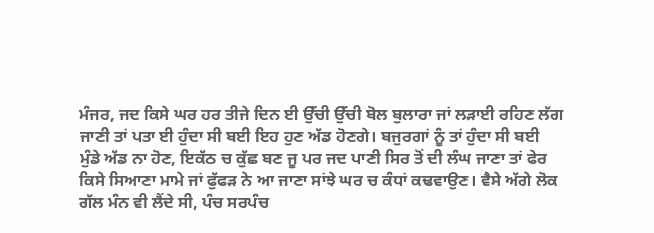ਮੰਜਰ, ਜਦ ਕਿਸੇ ਘਰ ਹਰ ਤੀਜੇ ਦਿਨ ਈ ਉੱਚੀ ਉੱਚੀ ਬੋਲ ਬੁਲਾਰਾ ਜਾਂ ਲੜਾਈ ਰਹਿਣ ਲੱਗ ਜਾਣੀ ਤਾਂ ਪਤਾ ਈ ਹੁੰਦਾ ਸੀ ਬਈ ਇਹ ਹੁਣ ਅੱਡ ਹੋਣਗੇ। ਬਜੁਰਗਾਂ ਨੂੰ ਤਾਂ ਹੁੰਦਾ ਸੀ ਬਈ ਮੁੰਡੇ ਅੱਡ ਨਾ ਹੋਣ, ਇਕੱਠ ਚ ਕੁੱਛ ਬਣ ਜੂ ਪਰ ਜਦ ਪਾਣੀ ਸਿਰ ਤੋਂ ਦੀ ਲੰਘ ਜਾਣਾ ਤਾਂ ਫੇਰ ਕਿਸੇ ਸਿਆਣਾ ਮਾਮੇ ਜਾਂ ਫੁੱਫੜ ਨੇ ਆ ਜਾਣਾ ਸਾਂਝੇ ਘਰ ਚ ਕੰਧਾਂ ਕਢਵਾਉਣ। ਵੈਸੇ ਅੱਗੇ ਲੋਕ ਗੱਲ ਮੰਨ ਵੀ ਲੈਂਦੇ ਸੀ, ਪੰਚ ਸਰਪੰਚ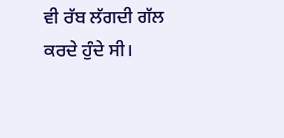ਵੀ ਰੱਬ ਲੱਗਦੀ ਗੱਲ ਕਰਦੇ ਹੁੰਦੇ ਸੀ।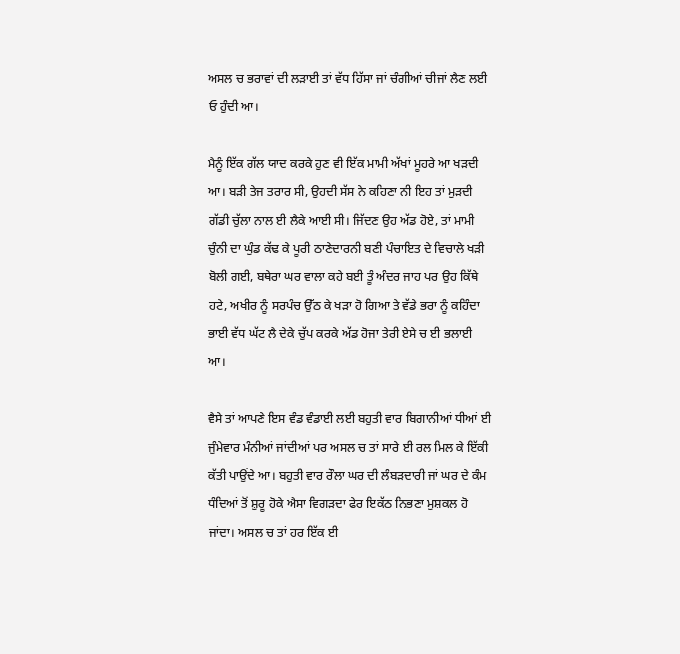ਅਸਲ ਚ ਭਰਾਵਾਂ ਦੀ ਲੜਾਈ ਤਾਂ ਵੱਧ ਹਿੱਸਾ ਜਾਂ ਚੰਗੀਆਂ ਚੀਜਾਂ ਲੈਣ ਲਈ ਓ ਹੁੰਦੀ ਆ।

ਮੈਨੂੰ ਇੱਕ ਗੱਲ ਯਾਦ ਕਰਕੇ ਹੁਣ ਵੀ ਇੱਕ ਮਾਮੀ ਅੱਖਾਂ ਮੂਹਰੇ ਆ ਖੜਦੀ ਆ। ਬੜੀ ਤੇਜ ਤਰਾਰ ਸੀ, ਉਹਦੀ ਸੱਸ ਨੇ ਕਹਿਣਾ ਨੀ ਇਹ ਤਾਂ ਮੁੜਦੀ ਗੱਡੀ ਚੁੱਲਾ ਨਾਲ ਈ ਲੈਕੇ ਆਈ ਸੀ। ਜਿੱਦਣ ਉਹ ਅੱਡ ਹੋਏ, ਤਾਂ ਮਾਮੀ ਚੁੰਨੀ ਦਾ ਘੁੰਡ ਕੱਢ ਕੇ ਪੂਰੀ ਠਾਣੇਦਾਰਨੀ ਬਣੀ ਪੰਚਾਇਤ ਦੇ ਵਿਚਾਲੇ ਖੜੀ ਬੋਲੀ ਗਈ, ਬਥੇਰਾ ਘਰ ਵਾਲਾ ਕਹੇ ਬਈ ਤੂੰ ਅੰਦਰ ਜਾਹ ਪਰ ਉਹ ਕਿੱਥੇ ਹਟੇ, ਅਖੀਰ ਨੂੰ ਸਰਪੰਚ ਉੱਠ ਕੇ ਖੜਾ ਹੋ ਗਿਆ ਤੇ ਵੱਡੇ ਭਰਾ ਨੂੰ ਕਹਿੰਦਾ ਭਾਈ ਵੱਧ ਘੱਟ ਲੈ ਦੇਕੇ ਚੁੱਪ ਕਰਕੇ ਅੱਡ ਹੋਜਾ ਤੇਰੀ ਏਸੇ ਚ ਈ ਭਲਾਈ ਆ।

ਵੈਸੇ ਤਾਂ ਆਪਣੇ ਇਸ ਵੰਡ ਵੰਡਾਈ ਲਈ ਬਹੁਤੀ ਵਾਰ ਬਿਗਾਨੀਆਂ ਧੀਆਂ ਈ ਜੁੰਮੇਵਾਰ ਮੰਨੀਆਂ ਜਾਂਦੀਆਂ ਪਰ ਅਸਲ ਚ ਤਾਂ ਸਾਰੇ ਈ ਰਲ ਮਿਲ ਕੇ ਇੱਕੀ ਕੱਤੀ ਪਾਉਂਦੇ ਆ। ਬਹੁਤੀ ਵਾਰ ਰੌਲਾ ਘਰ ਦੀ ਲੰਬੜਦਾਰੀ ਜਾਂ ਘਰ ਦੇ ਕੰਮ ਧੰਦਿਆਂ ਤੋਂ ਸ਼ੁਰੂ ਹੋਕੇ ਐਸਾ ਵਿਗੜਦਾ ਫੇਰ ਇਕੱਠ ਨਿਭਣਾ ਮੁਸ਼ਕਲ ਹੋ ਜਾਂਦਾ। ਅਸਲ ਚ ਤਾਂ ਹਰ ਇੱਕ ਈ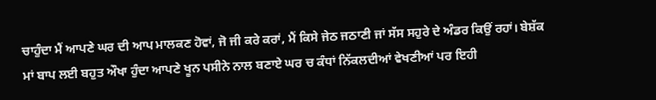ਚਾਹੁੰਦਾ ਮੈਂ ਆਪਣੇ ਘਰ ਦੀ ਆਪ ਮਾਲਕਣ ਹੋਵਾਂ, ਜੋ ਜੀ ਕਰੇ ਕਰਾਂ, ਮੈਂ ਕਿਸੇ ਜੇਠ ਜਠਾਣੀ ਜਾਂ ਸੱਸ ਸਹੁਰੇ ਦੇ ਅੰਡਰ ਕਿਉਂ ਰਹਾਂ। ਬੇਸ਼ੱਕ ਮਾਂ ਬਾਪ ਲਈ ਬਹੁਤ ਔਖਾ ਹੁੰਦਾ ਆਪਣੇ ਖੂਨ ਪਸੀਨੇ ਨਾਲ ਬਣਾਏ ਘਰ ਚ ਕੰਧਾਂ ਨਿੱਕਲਦੀਆਂ ਵੇਖਣੀਆਂ ਪਰ ਇਹੀ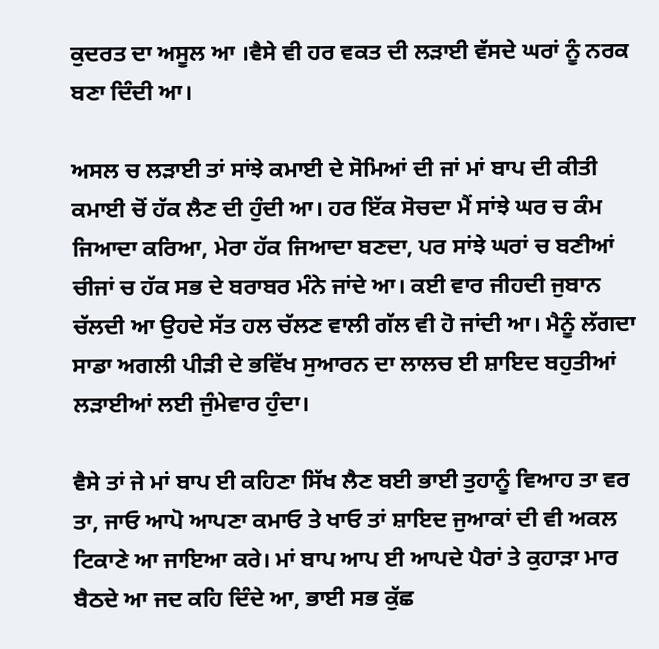ਕੁਦਰਤ ਦਾ ਅਸੂਲ ਆ ।ਵੈਸੇ ਵੀ ਹਰ ਵਕਤ ਦੀ ਲੜਾਈ ਵੱਸਦੇ ਘਰਾਂ ਨੂੰ ਨਰਕ ਬਣਾ ਦਿੰਦੀ ਆ।

ਅਸਲ ਚ ਲੜਾਈ ਤਾਂ ਸਾਂਝੇ ਕਮਾਈ ਦੇ ਸੋਮਿਆਂ ਦੀ ਜਾਂ ਮਾਂ ਬਾਪ ਦੀ ਕੀਤੀ ਕਮਾਈ ਚੋਂ ਹੱਕ ਲੈਣ ਦੀ ਹੁੰਦੀ ਆ। ਹਰ ਇੱਕ ਸੋਚਦਾ ਮੈਂ ਸਾਂਝੇ ਘਰ ਚ ਕੰਮ ਜਿਆਦਾ ਕਰਿਆ, ਮੇਰਾ ਹੱਕ ਜਿਆਦਾ ਬਣਦਾ, ਪਰ ਸਾਂਝੇ ਘਰਾਂ ਚ ਬਣੀਆਂ ਚੀਜਾਂ ਚ ਹੱਕ ਸਭ ਦੇ ਬਰਾਬਰ ਮੰਨੇ ਜਾਂਦੇ ਆ। ਕਈ ਵਾਰ ਜੀਹਦੀ ਜੁਬਾਨ ਚੱਲਦੀ ਆ ਉਹਦੇ ਸੱਤ ਹਲ ਚੱਲਣ ਵਾਲੀ ਗੱਲ ਵੀ ਹੋ ਜਾਂਦੀ ਆ। ਮੈਨੂੰ ਲੱਗਦਾ ਸਾਡਾ ਅਗਲੀ ਪੀੜੀ ਦੇ ਭਵਿੱਖ ਸੁਆਰਨ ਦਾ ਲਾਲਚ ਈ ਸ਼ਾਇਦ ਬਹੁਤੀਆਂ ਲੜਾਈਆਂ ਲਈ ਜੁੰਮੇਵਾਰ ਹੁੰਦਾ।

ਵੈਸੇ ਤਾਂ ਜੇ ਮਾਂ ਬਾਪ ਈ ਕਹਿਣਾ ਸਿੱਖ ਲੈਣ ਬਈ ਭਾਈ ਤੁਹਾਨੂੰ ਵਿਆਹ ਤਾ ਵਰ ਤਾ, ਜਾਓ ਆਪੋ ਆਪਣਾ ਕਮਾਓ ਤੇ ਖਾਓ ਤਾਂ ਸ਼ਾਇਦ ਜੁਆਕਾਂ ਦੀ ਵੀ ਅਕਲ ਟਿਕਾਣੇ ਆ ਜਾਇਆ ਕਰੇ। ਮਾਂ ਬਾਪ ਆਪ ਈ ਆਪਦੇ ਪੈਰਾਂ ਤੇ ਕੁਹਾੜਾ ਮਾਰ ਬੈਠਦੇ ਆ ਜਦ ਕਹਿ ਦਿੰਦੇ ਆ, ਭਾਈ ਸਭ ਕੁੱਛ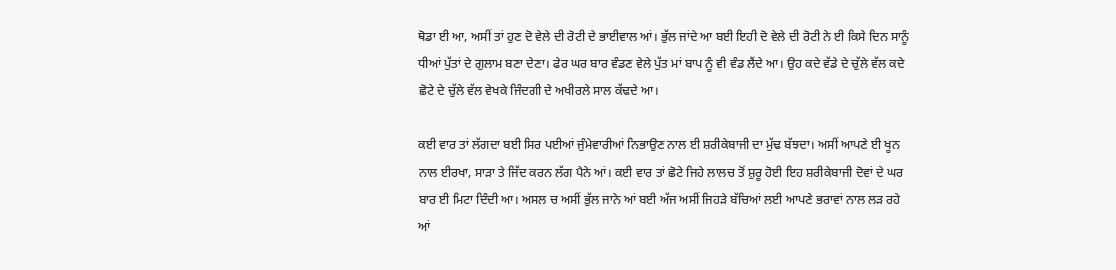ਥੋਡਾ ਈ ਆ, ਅਸੀਂ ਤਾਂ ਹੁਣ ਦੋ ਵੇਲੇ ਦੀ ਰੋਟੀ ਦੇ ਭਾਈਵਾਲ ਆਂ। ਭੁੱਲ ਜਾਂਦੇ ਆ ਬਈ ਇਹੀ ਦੋ ਵੇਲੇ ਦੀ ਰੋਟੀ ਨੇ ਈ ਕਿਸੇ ਦਿਨ ਸਾਨੂੰ ਧੀਆਂ ਪੁੱਤਾਂ ਦੇ ਗੁਲਾਮ ਬਣਾ ਦੇਣਾ। ਫੇਰ ਘਰ ਬਾਰ ਵੰਡਣ ਵੇਲੇ ਪੁੱਤ ਮਾਂ ਬਾਪ ਨੂੰ ਵੀ ਵੰਡ ਲੈਂਦੇ ਆ। ਉਹ ਕਦੇ ਵੱਡੇ ਦੇ ਚੁੱਲੇ ਵੱਲ ਕਦੇ ਛੋਟੇ ਦੇ ਚੁੱਲੇ ਵੱਲ ਵੇਖਕੇ ਜਿੰਦਗੀ ਦੇ ਅਖੀਰਲੇ ਸਾਲ ਕੱਢਦੇ ਆ।

ਕਈ ਵਾਰ ਤਾਂ ਲੱਗਦਾ ਬਈ ਸਿਰ ਪਈਆਂ ਜੁੰਮੇਵਾਰੀਆਂ ਨਿਭਾਉਣ ਨਾਲ ਈ ਸ਼ਰੀਕੇਬਾਜੀ ਦਾ ਮੁੱਢ ਬੱਝਦਾ। ਅਸੀਂ ਆਪਣੇ ਈ ਖੂਨ ਨਾਲ ਈਰਖਾ, ਸਾੜਾ ਤੇ ਜਿੱਦ ਕਰਨ ਲੱਗ ਪੈਨੇ ਆਂ। ਕਈ ਵਾਰ ਤਾਂ ਛੋਟੇ ਜਿਹੇ ਲਾਲਚ ਤੋਂ ਸ਼ੁਰੂ ਹੋਈ ਇਹ ਸ਼ਰੀਕੇਬਾਜੀ ਦੋਵਾਂ ਦੇ ਘਰ ਬਾਰ ਈ ਮਿਟਾ ਦਿੰਦੀ ਆ। ਅਸਲ ਚ ਅਸੀਂ ਭੁੱਲ ਜਾਨੇ ਆਂ ਬਈ ਅੱਜ ਅਸੀਂ ਜਿਹੜੇ ਬੱਚਿਆਂ ਲਈ ਆਪਣੇ ਭਰਾਵਾਂ ਨਾਲ ਲੜ ਰਹੇ ਆਂ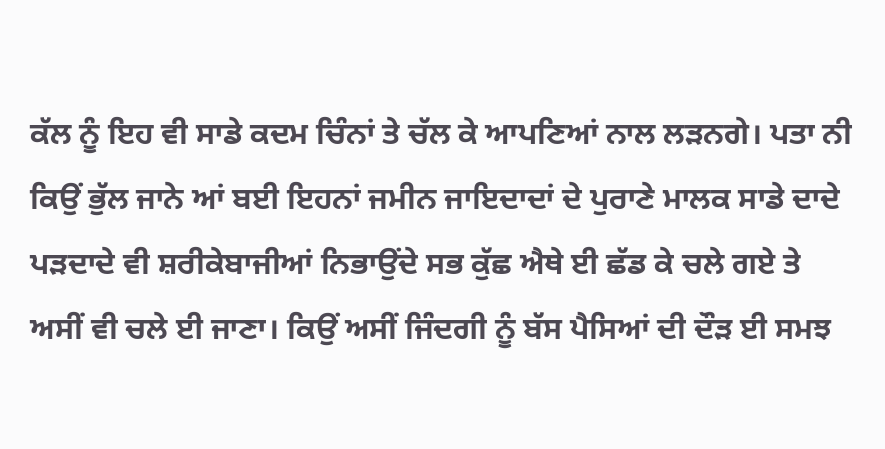ਕੱਲ ਨੂੰ ਇਹ ਵੀ ਸਾਡੇ ਕਦਮ ਚਿੰਨਾਂ ਤੇ ਚੱਲ ਕੇ ਆਪਣਿਆਂ ਨਾਲ ਲੜਨਗੇ। ਪਤਾ ਨੀ ਕਿਉਂ ਭੁੱਲ ਜਾਨੇ ਆਂ ਬਈ ਇਹਨਾਂ ਜਮੀਨ ਜਾਇਦਾਦਾਂ ਦੇ ਪੁਰਾਣੇ ਮਾਲਕ ਸਾਡੇ ਦਾਦੇ ਪੜਦਾਦੇ ਵੀ ਸ਼ਰੀਕੇਬਾਜੀਆਂ ਨਿਭਾਉਂਦੇ ਸਭ ਕੁੱਛ ਐਥੇ ਈ ਛੱਡ ਕੇ ਚਲੇ ਗਏ ਤੇ ਅਸੀਂ ਵੀ ਚਲੇ ਈ ਜਾਣਾ। ਕਿਉਂ ਅਸੀਂ ਜਿੰਦਗੀ ਨੂੰ ਬੱਸ ਪੈਸਿਆਂ ਦੀ ਦੌੜ ਈ ਸਮਝ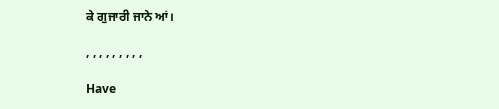ਕੇ ਗੁਜਾਰੀ ਜਾਨੇ ਆਂ।

, , , , , , , , ,

Have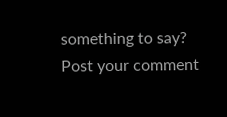something to say? Post your comment